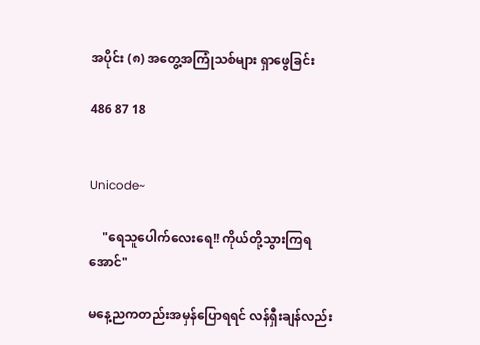အပိုင်း (၈) အတွေ့အကြုံသစ်များ ရှာဖွေခြင်း

486 87 18


Unicode~

    "ရေသူပေါက်လေးရေ!! ကိုယ်တို့သွားကြရအောင်"

မနေ့ညကတည်းအမှန်ပြောရရင် လန်ရှီးချန်လည်း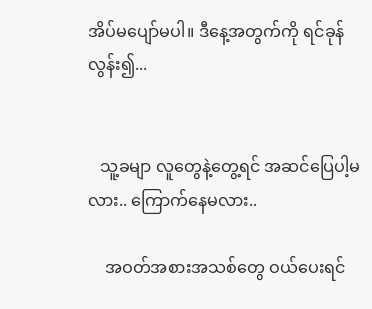အိပ်မပျော်မပါ။ ဒီနေ့အတွက်ကို ရင်ခုန်လွန်း၍...


   သူ့ခမျာ လူတွေနဲ့တွေ့ရင် အဆင်ပြေပါ့မလား.. ကြောက်နေမလား..

    အဝတ်အစားအသစ်တွေ ဝယ်ပေးရင်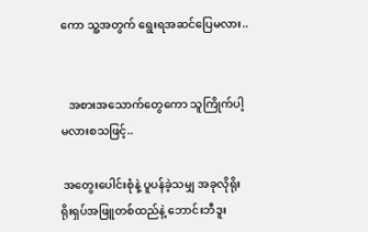ကော သူ့အတွက် ရွေးရအဆင်ပြေမလား..


   အစားအသောက်တွေကော သူကြိုက်ပါ့မလားစသဖြင့်..

 အတွေးပေါင်းစုံနဲ့ ပူပန်ခဲ့သမျှ အခုလိုရိုးရိုးရှပ်အဖြူတစ်ထည်နဲ့ ဘောင်းဘီဒူး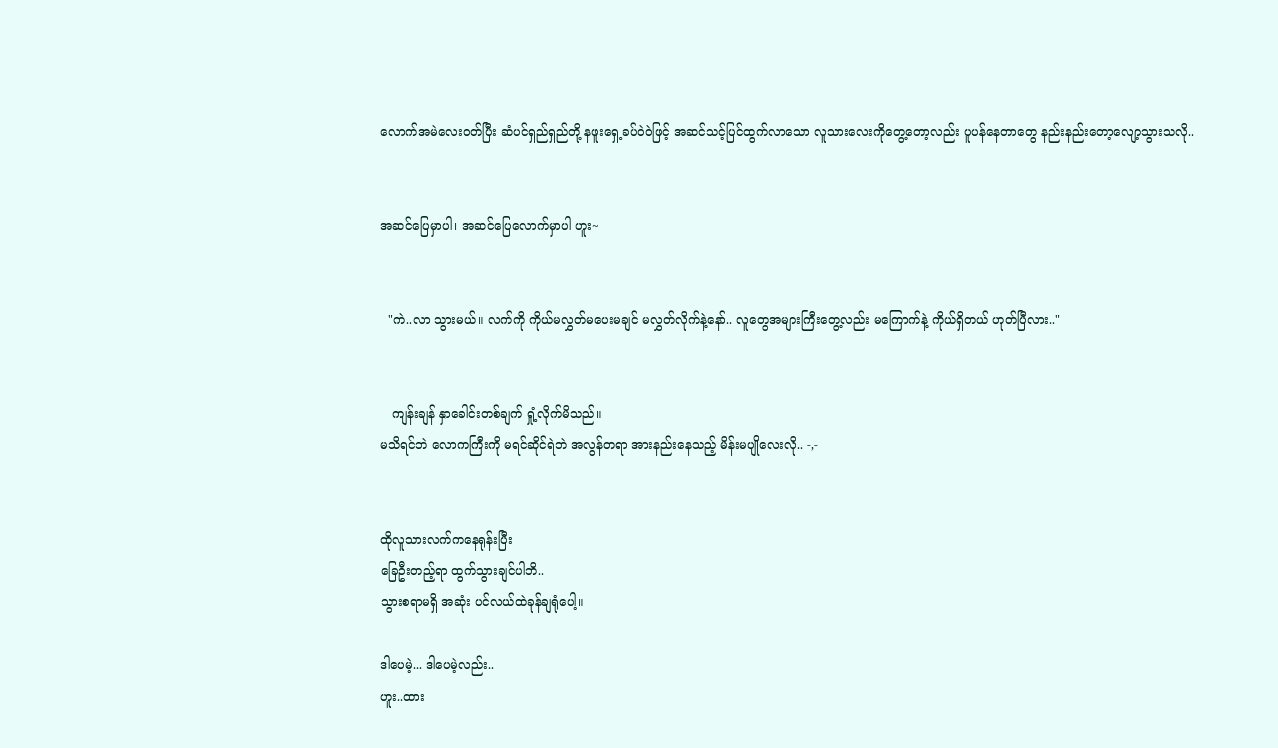လောက်အမဲလေးဝတ်ပြီး ဆံပင်ရှည်ရှည်တို့ နဖူးရှေ့ခပ်ဝဲဝဲဖြင့် အဆင်သင့်ပြင်ထွက်လာသော လူသားလေးကိုတွေ့တော့လည်း ပူပန်နေတာတွေ နည်းနည်းတော့လျော့သွားသလို..


အဆင်ပြေမှာပါ၊ အဆင်ပြေလောက်မှာပါ ဟူး~


  "ကဲ..လာ သွားမယ်။ လက်ကို ကိုယ်မလွှတ်မပေးမချင် မလွှတ်လိုက်နဲ့နော်.. လူတွေအများကြီးတွေ့လည်း မကြောက်နဲ့ ကိုယ်ရှိတယ် ဟုတ်ပြီလား.."


   ကျန်းချန် နှာခေါင်းတစ်ချက် ရှုံ့လိုက်မိသည်။
မသိရင်ဘဲ လောကကြီးကို မရင်ဆိုင်ရဲဘဲ အလွန်တရာ အားနည်းနေသည့် မိန်းမပျိုလေးလို.. -,-


ထိုလူသားလက်ကနေရုန်းပြီး
ခြေဦးတည့်ရာ ထွက်သွားချင်ပါဘိ..
သွားစရာမရှိ အဆုံး ပင်လယ်ထဲခုန်ချရုံပေါ့။

ဒါပေမဲ့... ဒါပေမဲ့လည်း..
ဟူး..ထား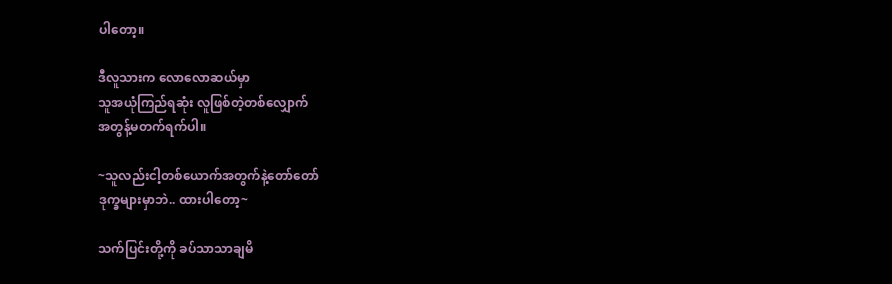ပါတော့။

ဒီလူသားက လောလောဆယ်မှာ
သူအယုံကြည်ရဆုံး လူဖြစ်တဲ့တစ်လျှောက်
အတွန့်မတက်ရက်ပါ။

~သူလည်းငါ့တစ်ယောက်အတွက်နဲ့တော်တော်
ဒုက္ခများမှာဘဲ.. ထားပါတော့~

သက်ပြင်းတို့ကို ခပ်သာသာချမိ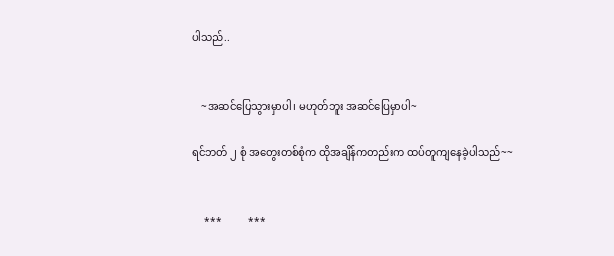ပါသည်..


    ~အဆင်ပြေသွားမှာပါ၊ မဟုတ်ဘူး အဆင်ပြေမှာပါ~

ရင်ဘတ် ၂ စုံ အတွေးတစ်စုံက ထိုအချိန်ကတည်းက ထပ်တူကျနေခဲ့ပါသည်~~


     ***          ***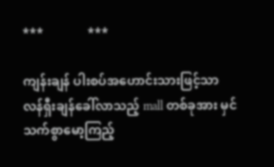***              ***

ကျန်းချန် ပါးစပ်အဟောင်းသားဖြင့်သာ လန်ရှီးချန်ခေါ်လာသည့် mall တစ်ခုအား မှင်သက်စွာမော့ကြည့်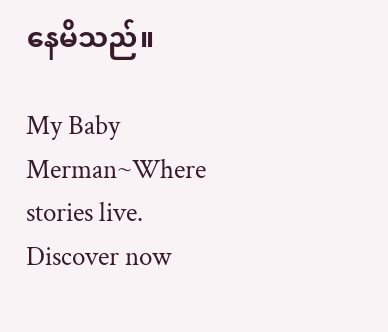နေမိသည်။

My Baby Merman~Where stories live. Discover now